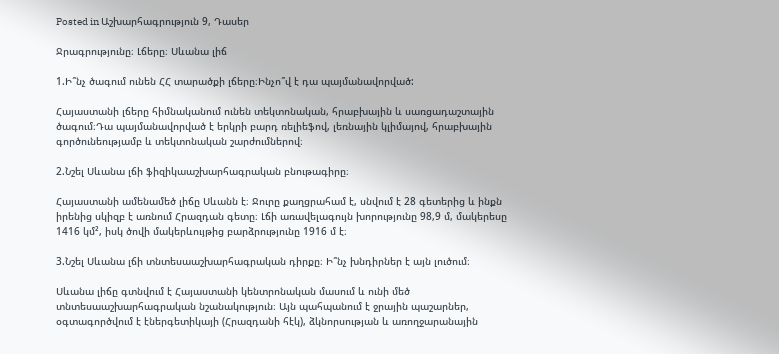Posted in Աշխարհագրություն 9, Դասեր

Ջրագրությունը։ Լճերը։ Սևանա լիճ

1.Ի՞նչ ծագում ունեն ՀՀ տարածքի լճերը։Ինչո՞վ է դա պայմանավորված:

Հայաստանի լճերը հիմնականում ունեն տեկտոնական, հրաբխային և սառցադաշտային ծագում։Դա պայմանավորված է երկրի բարդ ռելիեֆով, լեռնային կլիմայով, հրաբխային գործունեությամբ և տեկտոնական շարժումներով։

2.Նշել Սևանա լճի ֆիզիկաաշխարհագրական բնութագիրը։

Հայաստանի ամենամեծ լիճը Սևանն է։ Ջուրը քաղցրահամ է, սնվում է 28 գետերից և ինքն իրենից սկիզբ է առնում Հրազդան գետը։ Լճի առավելագույն խորությունը 98,9 մ, մակերեսը 1416 կմ², իսկ ծովի մակերևույթից բարձրությունը 1916 մ է։

3.Նշել Սևանա լճի տնտեսաաշխարհագրական դիրքը։ Ի՞նչ խնդիրներ է այն լուծում։

Սևանա լիճը գտնվում է Հայաստանի կենտրոնական մասում և ունի մեծ տնտեսաաշխարհագրական նշանակություն։ Այն պահպանում է ջրային պաշարներ, օգտագործվում է էներգետիկայի (Հրազդանի հէկ), ձկնորսության և առողջարանային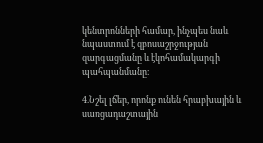կենտրոնների համար, ինչպես նաև նպաստում է զբոսաշրջության զարգացմանը և էկոհամակարգի պահպանմանը։

4.Նշել լճեր, որոնք ունեն հրաբխային և սառցադաշտային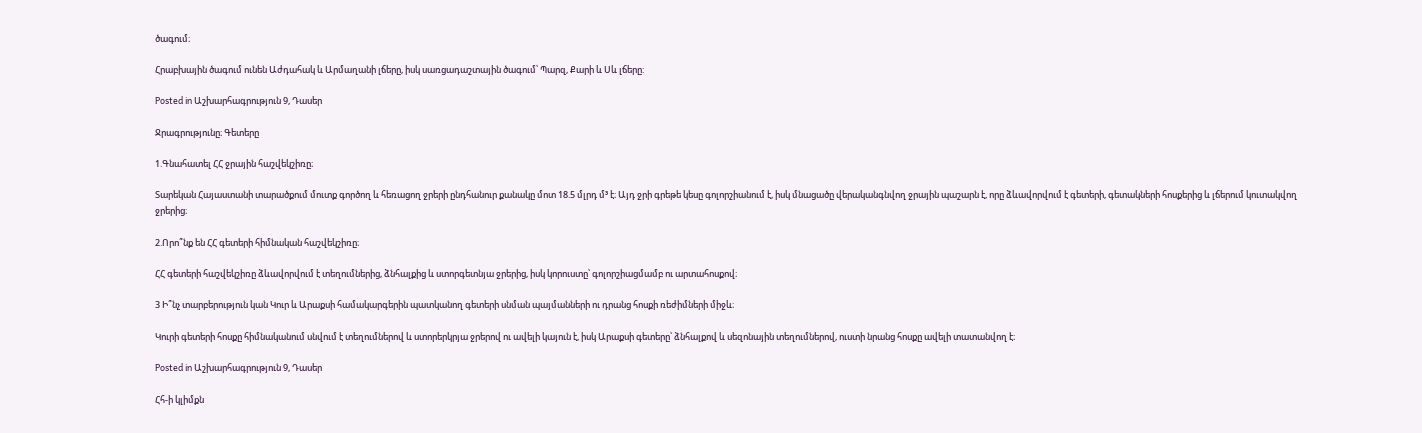ծագում։

Հրաբխային ծագում ունեն Աժդահակ և Արմաղանի լճերը, իսկ սառցադաշտային ծագում՝ Պարզ, Քարի և Սև լճերը:

Posted in Աշխարհագրություն 9, Դասեր

Ջրագրությունը։ Գետերը

1.Գնահատել ՀՀ ջրային հաշվեկշիռը։

Տարեկան Հայաստանի տարածքում մուտք գործող և հեռացող ջրերի ընդհանուր քանակը մոտ 18.5 մլրդ մ³ է։ Այդ ջրի գրեթե կեսը գոլորշիանում է, իսկ մնացածը վերականգնվող ջրային պաշարն է, որը ձևավորվում է գետերի, գետակների հոսքերից և լճերում կուտակվող ջրերից։

2.Որո՞նք են ՀՀ գետերի հիմնական հաշվեկշիռը։

ՀՀ գետերի հաշվեկշիռը ձևավորվում է տեղումներից, ձնհալքից և ստորգետնյա ջրերից, իսկ կորուստը՝ գոլորշիացմամբ ու արտահոսքով։

3 Ի՞նչ տարբերություն կան Կուր և Արաքսի համակարգերին պատկանող գետերի սնման պայմանների ու դրանց հոսքի ռեժիմների միջև։

Կուրի գետերի հոսքը հիմնականում սնվում է տեղումներով և ստորերկրյա ջրերով ու ավելի կայուն է, իսկ Արաքսի գետերը՝ ձնհալքով և սեզոնային տեղումներով, ուստի նրանց հոսքը ավելի տատանվող է։

Posted in Աշխարհագրություն 9, Դասեր

Հհ-ի կլիմքն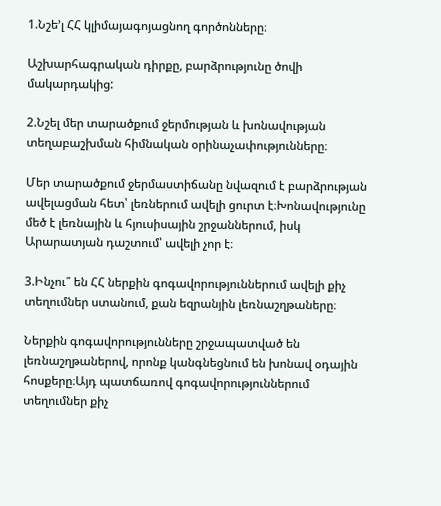1.Նշե’լ ՀՀ կլիմայագոյացնող գործոնները։

Աշխարհագրական դիրքը, բարձրությունը ծովի մակարդակից:

2.Նշել մեր տարածքում ջերմության և խոնավության տեղաբաշխման հիմնական օրինաչափությունները։

Մեր տարածքում ջերմաստիճանը նվազում է բարձրության ավելացման հետ՝ լեռներում ավելի ցուրտ է։Խոնավությունը մեծ է լեռնային և հյուսիսային շրջաններում, իսկ Արարատյան դաշտում՝ ավելի չոր է։

3.Ինչու՞ են ՀՀ ներքին գոգավորություններում ավելի քիչ տեղումներ ստանում, քան եզրանյին լեռնաշղթաները։

Ներքին գոգավորությունները շրջապատված են լեռնաշղթաներով, որոնք կանգնեցնում են խոնավ օդային հոսքերը։Այդ պատճառով գոգավորություններում տեղումներ քիչ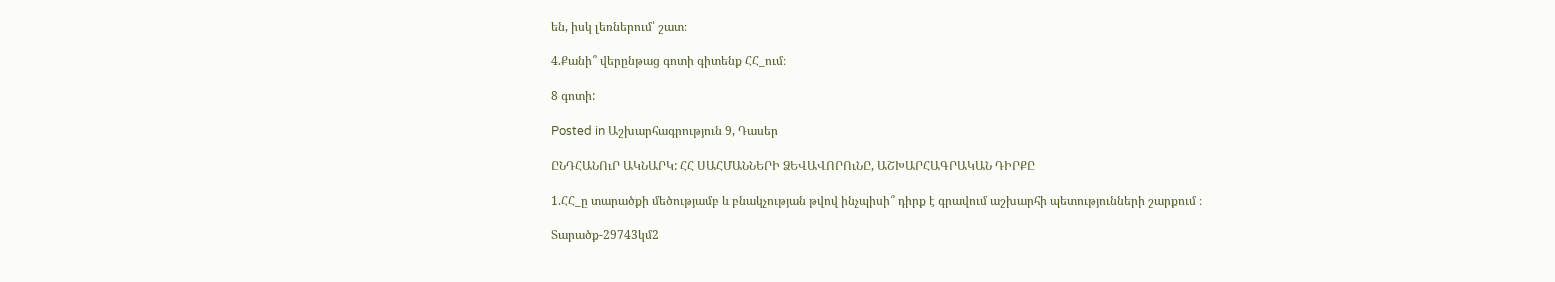են, իսկ լեռներում՝ շատ։

4.Քանի՞ վերընթաց գոտի գիտենք ՀՀ_ում։

8 գոտի:

Posted in Աշխարհագրություն 9, Դասեր

ԸՆԴՀԱՆՈւՐ ԱԿՆԱՐԿ: ՀՀ ՍԱՀՄԱՆՆԵՐԻ ՁԵՎԱՎՈՐՈւՆԸ, ԱՇԽԱՐՀԱԳՐԱԿԱՆ ԴԻՐՔԸ

1.ՀՀ_ը տարածքի մեծությամբ և բնակչության թվով ինչպիսի՞ դիրք է գրավում աշխարհի պետությունների շարքում ։

Տարածք-29743կմ2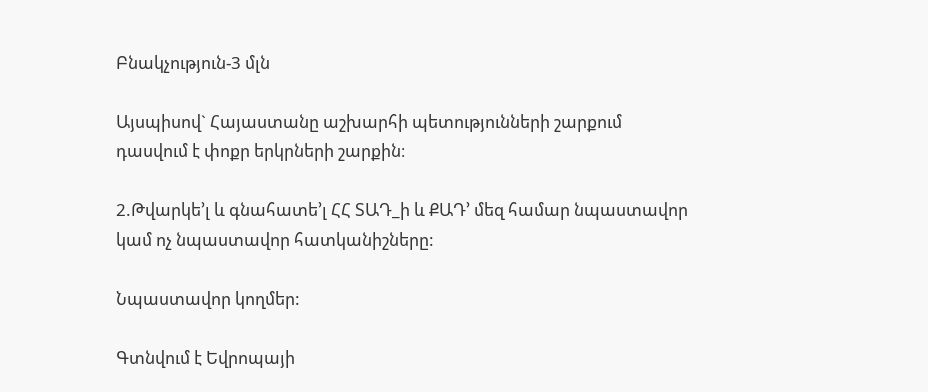Բնակչություն-3 մլն

Այսպիսով` Հայաստանը աշխարհի պետությունների շարքում դասվում է փոքր երկրների շարքին։

2.Թվարկե’լ և գնահատե’լ ՀՀ ՏԱԴ_ի և ՔԱԴ’ մեզ համար նպաստավոր կամ ոչ նպաստավոր հատկանիշները:

Նպաստավոր կողմեր:

Գտնվում է Եվրոպայի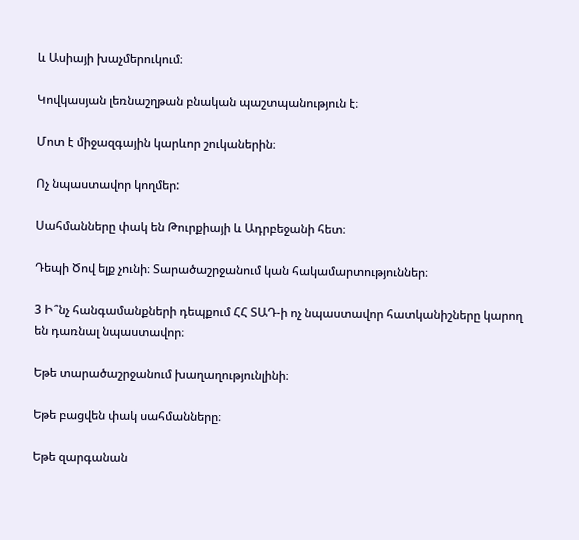և Ասիայի խաչմերուկում։

Կովկասյան լեռնաշղթան բնական պաշտպանություն է։

Մոտ է միջազգային կարևոր շուկաներին։

Ոչ նպաստավոր կողմեր:

Սահմանները փակ են Թուրքիայի և Ադրբեջանի հետ։

Դեպի Ծով ելք չունի։ Տարածաշրջանում կան հակամարտություններ։

3 Ի՞նչ հանգամանքների դեպքում ՀՀ ՏԱԴ-ի ոչ նպաստավոր հատկանիշները կարող են դառնալ նպաստավոր։

Եթե տարածաշրջանում խաղաղությունլինի։

Եթե բացվեն փակ սահմանները։

Եթե զարգանան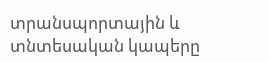տրանսպորտային և տնտեսական կապերը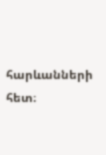հարևանների հետ։